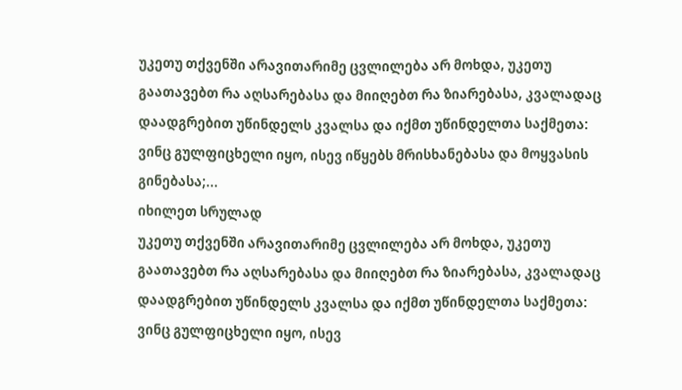უკეთუ თქვენში არავითარიმე ცვლილება არ მოხდა, უკეთუ გაათავებთ რა აღსარებასა და მიიღებთ რა ზიარებასა, კვალადაც დაადგრებით უწინდელს კვალსა და იქმთ უწინდელთა საქმეთა: ვინც გულფიცხელი იყო, ისევ იწყებს მრისხანებასა და მოყვასის გინებასა;...
იხილეთ სრულად
უკეთუ თქვენში არავითარიმე ცვლილება არ მოხდა, უკეთუ გაათავებთ რა აღსარებასა და მიიღებთ რა ზიარებასა, კვალადაც დაადგრებით უწინდელს კვალსა და იქმთ უწინდელთა საქმეთა: ვინც გულფიცხელი იყო, ისევ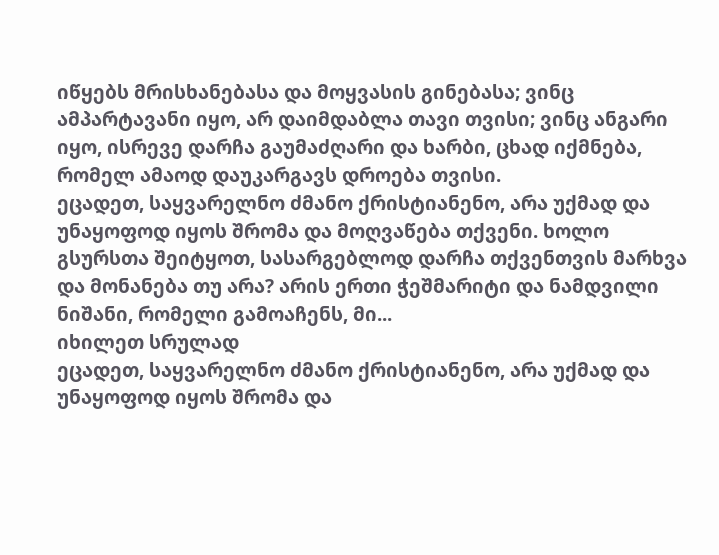იწყებს მრისხანებასა და მოყვასის გინებასა; ვინც ამპარტავანი იყო, არ დაიმდაბლა თავი თვისი; ვინც ანგარი იყო, ისრევე დარჩა გაუმაძღარი და ხარბი, ცხად იქმნება, რომელ ამაოდ დაუკარგავს დროება თვისი.
ეცადეთ, საყვარელნო ძმანო ქრისტიანენო, არა უქმად და უნაყოფოდ იყოს შრომა და მოღვაწება თქვენი. ხოლო გსურსთა შეიტყოთ, სასარგებლოდ დარჩა თქვენთვის მარხვა და მონანება თუ არა? არის ერთი ჭეშმარიტი და ნამდვილი ნიშანი, რომელი გამოაჩენს, მი...
იხილეთ სრულად
ეცადეთ, საყვარელნო ძმანო ქრისტიანენო, არა უქმად და უნაყოფოდ იყოს შრომა და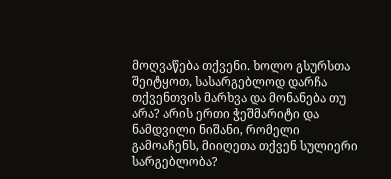მოღვაწება თქვენი. ხოლო გსურსთა შეიტყოთ, სასარგებლოდ დარჩა თქვენთვის მარხვა და მონანება თუ არა? არის ერთი ჭეშმარიტი და ნამდვილი ნიშანი, რომელი გამოაჩენს, მიიღეთა თქვენ სულიერი სარგებლობა?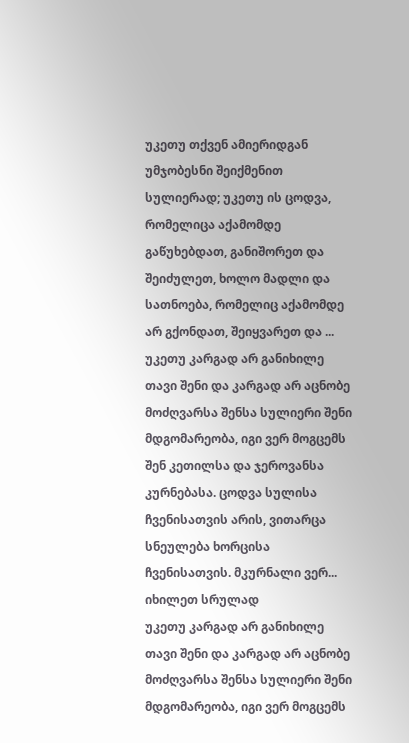უკეთუ თქვენ ამიერიდგან უმჯობესნი შეიქმენით სულიერად; უკეთუ ის ცოდვა, რომელიცა აქამომდე გაწუხებდათ, განიშორეთ და შეიძულეთ, ხოლო მადლი და სათნოება, რომელიც აქამომდე არ გქონდათ, შეიყვარეთ და ...
უკეთუ კარგად არ განიხილე თავი შენი და კარგად არ აცნობე მოძღვარსა შენსა სულიერი შენი მდგომარეობა, იგი ვერ მოგცემს შენ კეთილსა და ჯეროვანსა კურნებასა. ცოდვა სულისა ჩვენისათვის არის, ვითარცა სნეულება ხორცისა ჩვენისათვის. მკურნალი ვერ...
იხილეთ სრულად
უკეთუ კარგად არ განიხილე თავი შენი და კარგად არ აცნობე მოძღვარსა შენსა სულიერი შენი მდგომარეობა, იგი ვერ მოგცემს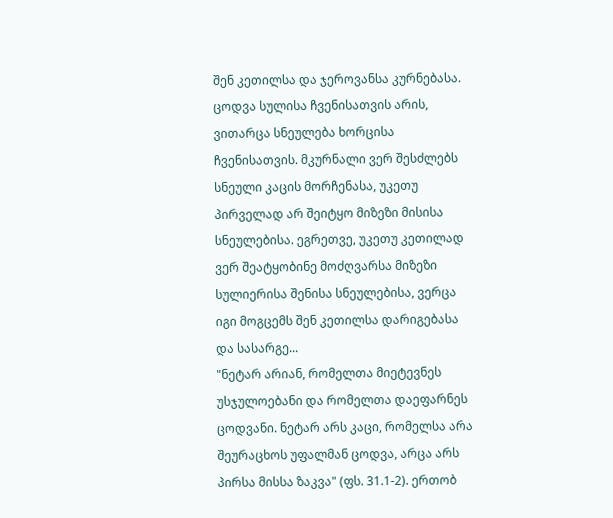შენ კეთილსა და ჯეროვანსა კურნებასა. ცოდვა სულისა ჩვენისათვის არის, ვითარცა სნეულება ხორცისა ჩვენისათვის. მკურნალი ვერ შესძლებს სნეული კაცის მორჩენასა, უკეთუ პირველად არ შეიტყო მიზეზი მისისა სნეულებისა. ეგრეთვე, უკეთუ კეთილად ვერ შეატყობინე მოძღვარსა მიზეზი სულიერისა შენისა სნეულებისა, ვერცა იგი მოგცემს შენ კეთილსა დარიგებასა და სასარგე...
"ნეტარ არიან, რომელთა მიეტევნეს უსჯულოებანი და რომელთა დაეფარნეს ცოდვანი. ნეტარ არს კაცი, რომელსა არა შეურაცხოს უფალმან ცოდვა, არცა არს პირსა მისსა ზაკვა" (ფს. 31.1-2). ერთობ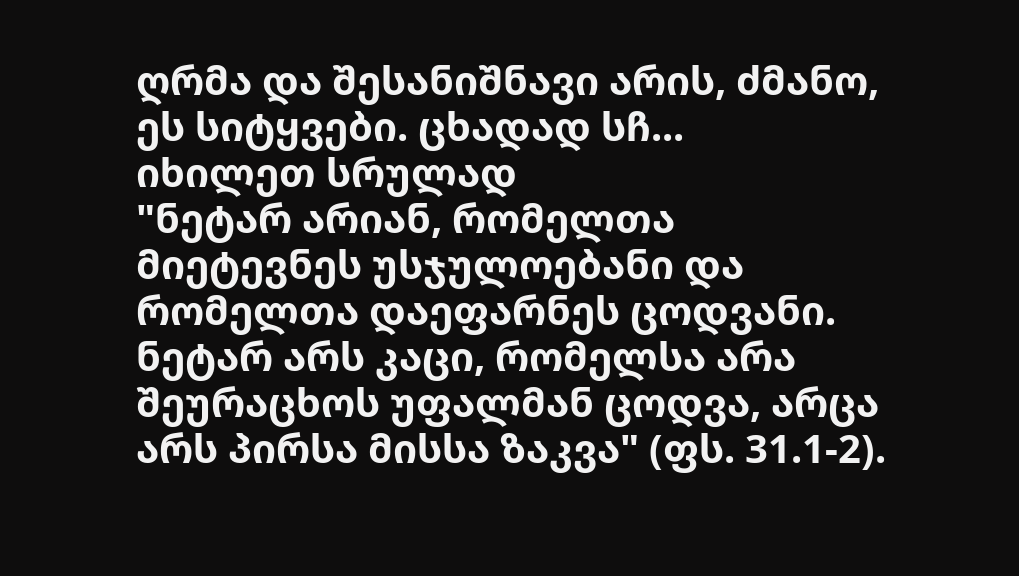ღრმა და შესანიშნავი არის, ძმანო, ეს სიტყვები. ცხადად სჩ...
იხილეთ სრულად
"ნეტარ არიან, რომელთა მიეტევნეს უსჯულოებანი და რომელთა დაეფარნეს ცოდვანი. ნეტარ არს კაცი, რომელსა არა შეურაცხოს უფალმან ცოდვა, არცა არს პირსა მისსა ზაკვა" (ფს. 31.1-2).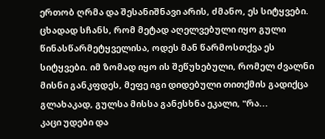ერთობ ღრმა და შესანიშნავი არის, ძმანო, ეს სიტყვები. ცხადად სჩანს, რომ მეტად აღელვებული იყო გული წინასწარმეტყველისა, ოდეს მან წარმოსთქვა ეს სიტყვები. იმ ზომად იყო ის შეწუხებული, რომელ ძვალნი მისნი განკფდეს, მეფე იგი დიდებული თითქმის გადიქცა გლახაკად, გულსა მისსა განესხნა ეკალი, "რა...
კაცი უდები და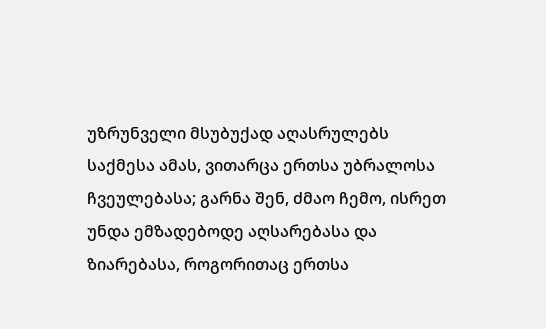უზრუნველი მსუბუქად აღასრულებს საქმესა ამას, ვითარცა ერთსა უბრალოსა ჩვეულებასა; გარნა შენ, ძმაო ჩემო, ისრეთ უნდა ემზადებოდე აღსარებასა და ზიარებასა, როგორითაც ერთსა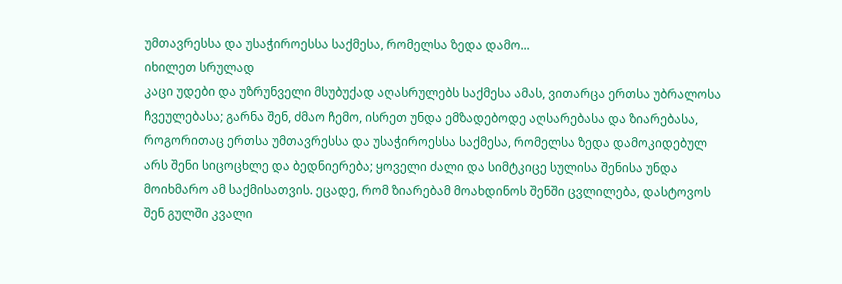უმთავრესსა და უსაჭიროესსა საქმესა, რომელსა ზედა დამო...
იხილეთ სრულად
კაცი უდები და უზრუნველი მსუბუქად აღასრულებს საქმესა ამას, ვითარცა ერთსა უბრალოსა ჩვეულებასა; გარნა შენ, ძმაო ჩემო, ისრეთ უნდა ემზადებოდე აღსარებასა და ზიარებასა, როგორითაც ერთსა უმთავრესსა და უსაჭიროესსა საქმესა, რომელსა ზედა დამოკიდებულ არს შენი სიცოცხლე და ბედნიერება; ყოველი ძალი და სიმტკიცე სულისა შენისა უნდა მოიხმარო ამ საქმისათვის. ეცადე, რომ ზიარებამ მოახდინოს შენში ცვლილება, დასტოვოს შენ გულში კვალი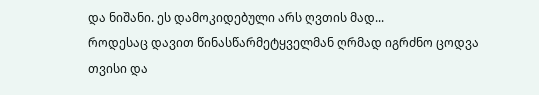და ნიშანი. ეს დამოკიდებული არს ღვთის მად...
როდესაც დავით წინასწარმეტყველმან ღრმად იგრძნო ცოდვა თვისი და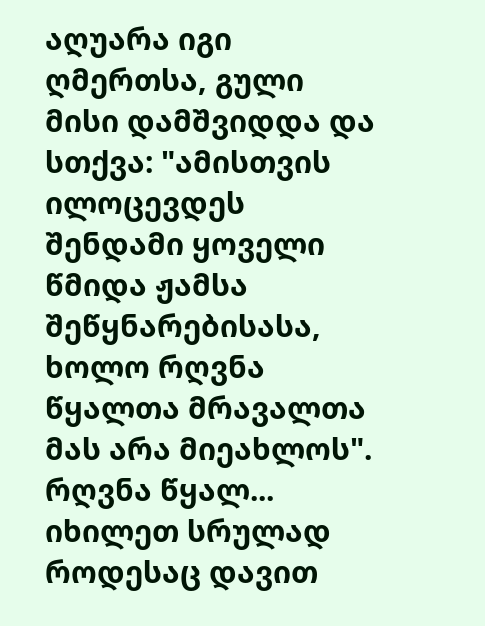აღუარა იგი ღმერთსა, გული მისი დამშვიდდა და სთქვა: "ამისთვის ილოცევდეს შენდამი ყოველი წმიდა ჟამსა შეწყნარებისასა, ხოლო რღვნა წყალთა მრავალთა მას არა მიეახლოს". რღვნა წყალ...
იხილეთ სრულად
როდესაც დავით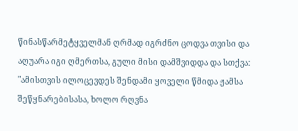წინასწარმეტყველმან ღრმად იგრძნო ცოდვა თვისი და აღუარა იგი ღმერთსა, გული მისი დამშვიდდა და სთქვა: "ამისთვის ილოცევდეს შენდამი ყოველი წმიდა ჟამსა შეწყნარებისასა, ხოლო რღვნა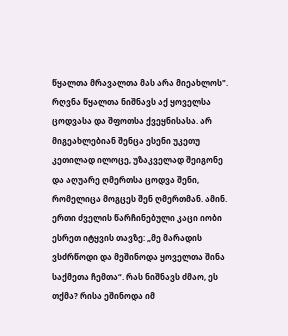წყალთა მრავალთა მას არა მიეახლოს". რღვნა წყალთა ნიშნავს აქ ყოველსა ცოდვასა და შფოთსა ქვეყნისასა. არ მიგეახლებიან შენცა ესენი უკეთუ კეთილად ილოცე, უზაკველად შეიგონე და აღუარე ღმერთსა ცოდვა შენი, რომელიცა მოგცეს შენ ღმერთმან. ამინ.
ერთი ძველის წარჩინებული კაცი იობი ესრეთ იტყვის თავზე: „მე მარადის ვსძრწოდი და მეშინოდა ყოველთა შინა საქმეთა ჩემთა“. რას ნიშნავს ძმაო, ეს თქმა? რისა ეშინოდა იმ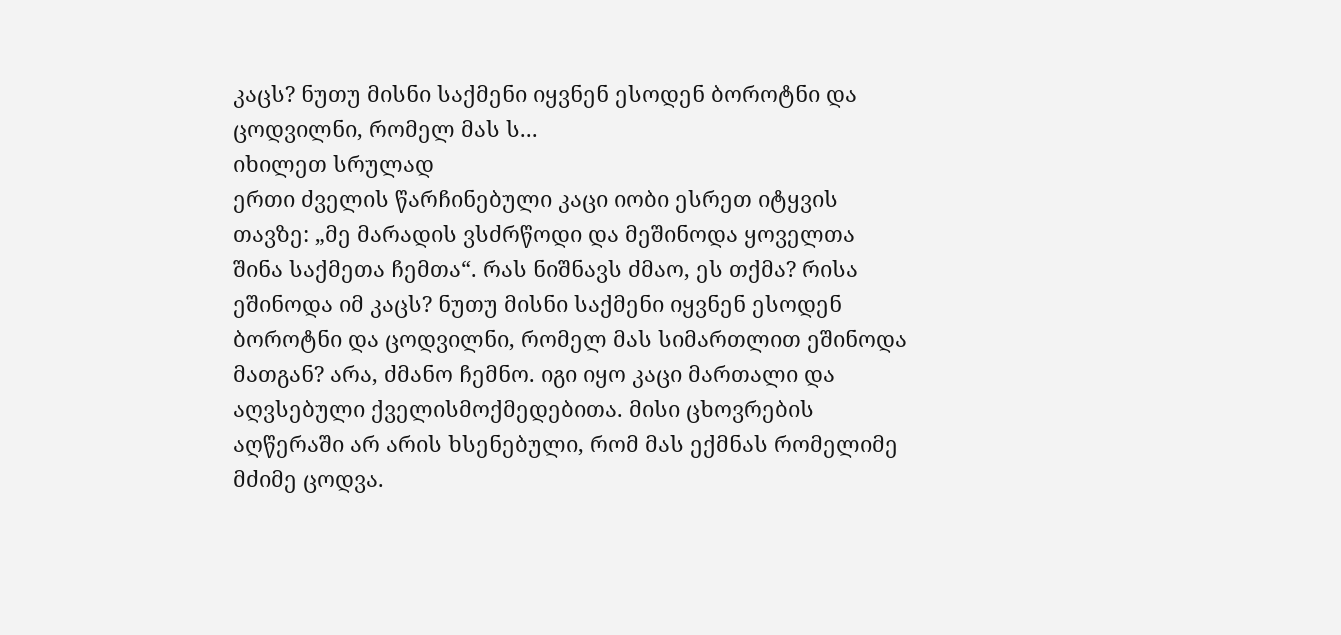კაცს? ნუთუ მისნი საქმენი იყვნენ ესოდენ ბოროტნი და ცოდვილნი, რომელ მას ს...
იხილეთ სრულად
ერთი ძველის წარჩინებული კაცი იობი ესრეთ იტყვის თავზე: „მე მარადის ვსძრწოდი და მეშინოდა ყოველთა შინა საქმეთა ჩემთა“. რას ნიშნავს ძმაო, ეს თქმა? რისა ეშინოდა იმ კაცს? ნუთუ მისნი საქმენი იყვნენ ესოდენ ბოროტნი და ცოდვილნი, რომელ მას სიმართლით ეშინოდა მათგან? არა, ძმანო ჩემნო. იგი იყო კაცი მართალი და აღვსებული ქველისმოქმედებითა. მისი ცხოვრების აღწერაში არ არის ხსენებული, რომ მას ექმნას რომელიმე მძიმე ცოდვა.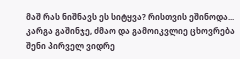მაშ რას ნიშნავს ეს სიტყვა? რისთვის ეშინოდა...
კარგა გაშინჯე, ძმაო და გამოიკვლიე ცხოვრება შენი პირველ ვიდრე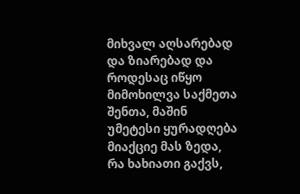მიხვალ აღსარებად და ზიარებად და როდესაც იწყო მიმოხილვა საქმეთა შენთა, მაშინ უმეტესი ყურადღება მიაქციე მას ზედა, რა ხახიათი გაქვს,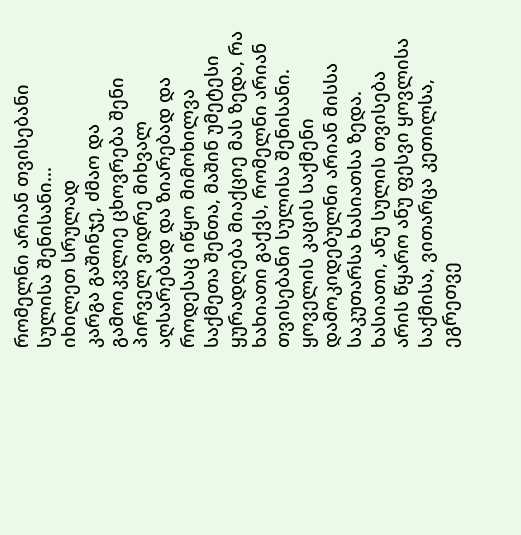რომელნი არიან თვისებანი სულისა შენისანი...
იხილეთ სრულად
კარგა გაშინჯე, ძმაო და გამოიკვლიე ცხოვრება შენი პირველ ვიდრე მიხვალ აღსარებად და ზიარებად და როდესაც იწყო მიმოხილვა საქმეთა შენთა, მაშინ უმეტესი ყურადღება მიაქციე მას ზედა, რა ხახიათი გაქვს, რომელნი არიან თვისებანი სულისა შენისანი. ყოველის კაცის საქმენი დამოკიდებულნი არიან მისსა საკუთარსა ხასიათსა ზედა. ხასიათი, ანუ სულის თვისება არის წყარო ანუ ფესვი ყოვლისა საქმისა, ვითარცა კეთილსა, ეგრეთვე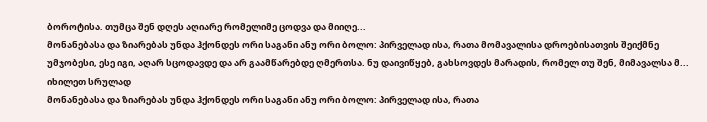ბოროტისა. თუმცა შენ დღეს აღიარე რომელიმე ცოდვა და მიიღე...
მონანებასა და ზიარებას უნდა ჰქონდეს ორი საგანი ანუ ორი ბოლო: პირველად ისა, რათა მომავალისა დროებისათვის შეიქმნე უმჯობესი, ესე იგი, აღარ სცოდავდე და არ გაამწარებდე ღმერთსა. ნუ დაივიწყებ, გახსოვდეს მარადის, რომელ თუ შენ, მიმავალსა მ...
იხილეთ სრულად
მონანებასა და ზიარებას უნდა ჰქონდეს ორი საგანი ანუ ორი ბოლო: პირველად ისა, რათა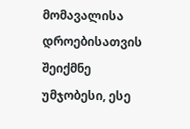მომავალისა დროებისათვის შეიქმნე უმჯობესი, ესე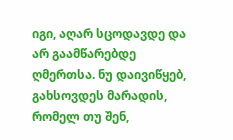იგი, აღარ სცოდავდე და არ გაამწარებდე ღმერთსა. ნუ დაივიწყებ, გახსოვდეს მარადის, რომელ თუ შენ,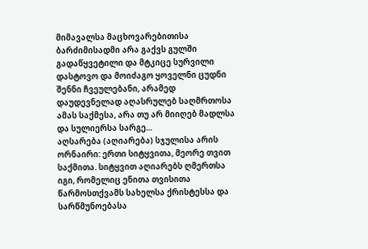მიმავალსა მაცხოვარებითისა ბარძიმისადმი არა გაქვს გულში გადაწყვეტილი და მტკიცე სურვილი დასტოვო და მოიძაგო ყოველნი ცუდნი შენნი ჩვეულებანი, არამედ დაუდევნელად აღასრულებ საღმრთოსა ამას საქმესა, არა თუ არ მიიღებ მადლსა და სულიერსა სარგე...
აღსარება (აღიარება) სჯულისა არის ორნაირი: ერთი სიტყვითა, მეორე თვით საქმითა. სიტყვით აღიარებს ღმერთსა იგი, რომელიც ენითა თვისითა წარმოსთქვამს სახელსა ქრისტესსა და სარწმუნოებასა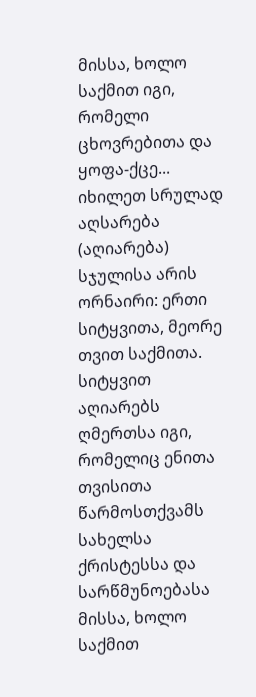მისსა, ხოლო საქმით იგი, რომელი ცხოვრებითა და ყოფა-ქცე...
იხილეთ სრულად
აღსარება (აღიარება) სჯულისა არის ორნაირი: ერთი სიტყვითა, მეორე თვით საქმითა. სიტყვით აღიარებს ღმერთსა იგი, რომელიც ენითა თვისითა წარმოსთქვამს სახელსა ქრისტესსა და სარწმუნოებასა მისსა, ხოლო საქმით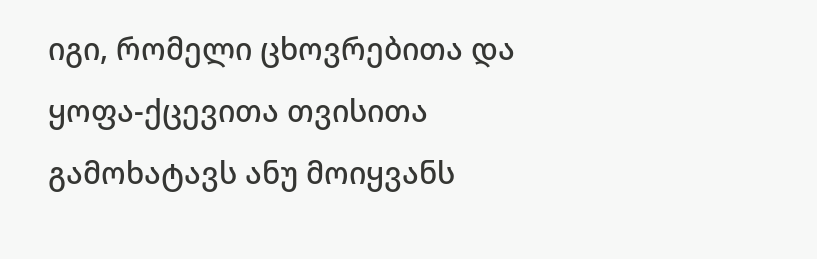იგი, რომელი ცხოვრებითა და ყოფა-ქცევითა თვისითა გამოხატავს ანუ მოიყვანს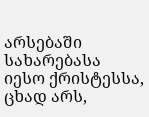არსებაში სახარებასა იესო ქრისტესსა, ცხად არს,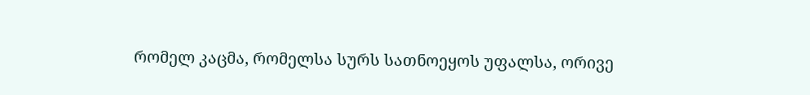რომელ კაცმა, რომელსა სურს სათნოეყოს უფალსა, ორივე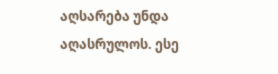აღსარება უნდა აღასრულოს. ესე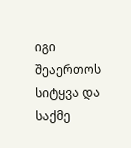იგი შეაერთოს სიტყვა და საქმე